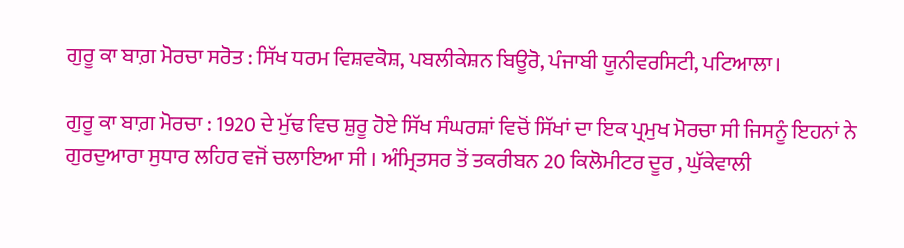ਗੁਰੂ ਕਾ ਬਾਗ਼ ਮੋਰਚਾ ਸਰੋਤ : ਸਿੱਖ ਧਰਮ ਵਿਸ਼ਵਕੋਸ਼, ਪਬਲੀਕੇਸ਼ਨ ਬਿਊਰੋ, ਪੰਜਾਬੀ ਯੂਨੀਵਰਸਿਟੀ, ਪਟਿਆਲਾ।

ਗੁਰੂ ਕਾ ਬਾਗ਼ ਮੋਰਚਾ : 1920 ਦੇ ਮੁੱਢ ਵਿਚ ਸ਼ੁਰੂ ਹੋਏ ਸਿੱਖ ਸੰਘਰਸ਼ਾਂ ਵਿਚੋਂ ਸਿੱਖਾਂ ਦਾ ਇਕ ਪ੍ਰਮੁਖ ਮੋਰਚਾ ਸੀ ਜਿਸਨੂੰ ਇਹਨਾਂ ਨੇ ਗੁਰਦੁਆਰਾ ਸੁਧਾਰ ਲਹਿਰ ਵਜੋਂ ਚਲਾਇਆ ਸੀ । ਅੰਮ੍ਰਿਤਸਰ ਤੋਂ ਤਕਰੀਬਨ 20 ਕਿਲੋਮੀਟਰ ਦੂਰ , ਘੁੱਕੇਵਾਲੀ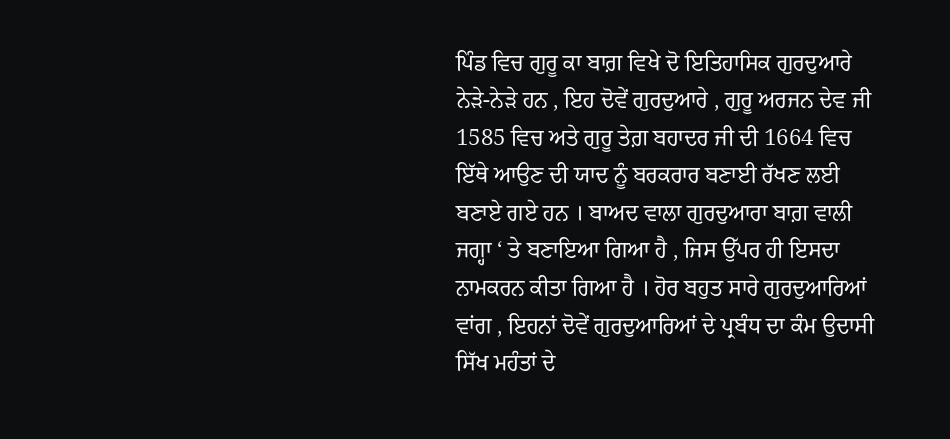ਪਿੰਡ ਵਿਚ ਗੁਰੂ ਕਾ ਬਾਗ਼ ਵਿਖੇ ਦੋ ਇਤਿਹਾਸਿਕ ਗੁਰਦੁਆਰੇ ਨੇੜੇ-ਨੇੜੇ ਹਨ , ਇਹ ਦੋਵੇਂ ਗੁਰਦੁਆਰੇ , ਗੁਰੂ ਅਰਜਨ ਦੇਵ ਜੀ 1585 ਵਿਚ ਅਤੇ ਗੁਰੂ ਤੇਗ਼ ਬਹਾਦਰ ਜੀ ਦੀ 1664 ਵਿਚ ਇੱਥੇ ਆਉਣ ਦੀ ਯਾਦ ਨੂੰ ਬਰਕਰਾਰ ਬਣਾਈ ਰੱਖਣ ਲਈ ਬਣਾਏ ਗਏ ਹਨ । ਬਾਅਦ ਵਾਲਾ ਗੁਰਦੁਆਰਾ ਬਾਗ਼ ਵਾਲੀ ਜਗ੍ਹਾ ‘ ਤੇ ਬਣਾਇਆ ਗਿਆ ਹੈ , ਜਿਸ ਉੱਪਰ ਹੀ ਇਸਦਾ ਨਾਮਕਰਨ ਕੀਤਾ ਗਿਆ ਹੈ । ਹੋਰ ਬਹੁਤ ਸਾਰੇ ਗੁਰਦੁਆਰਿਆਂ ਵਾਂਗ , ਇਹਨਾਂ ਦੋਵੇਂ ਗੁਰਦੁਆਰਿਆਂ ਦੇ ਪ੍ਰਬੰਧ ਦਾ ਕੰਮ ਉਦਾਸੀ ਸਿੱਖ ਮਹੰਤਾਂ ਦੇ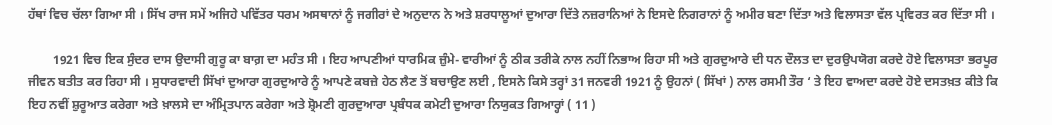ਹੱਥਾਂ ਵਿਚ ਚੱਲਾ ਗਿਆ ਸੀ । ਸਿੱਖ ਰਾਜ ਸਮੇਂ ਅਜਿਹੇ ਪਵਿੱਤਰ ਧਰਮ ਅਸਥਾਨਾਂ ਨੂੰ ਜਗੀਰਾਂ ਦੇ ਅਨੁਦਾਨ ਨੇ ਅਤੇ ਸ਼ਰਧਾਲੂਆਂ ਦੁਆਰਾ ਦਿੱਤੇ ਨਜ਼ਰਾਨਿਆਂ ਨੇ ਇਸਦੇ ਨਿਗਰਾਨਾਂ ਨੂੰ ਅਮੀਰ ਬਣਾ ਦਿੱਤਾ ਅਤੇ ਵਿਲਾਸਤਾ ਵੱਲ ਪ੍ਰਵਿਰਤ ਕਰ ਦਿੱਤਾ ਸੀ ।

        1921 ਵਿਚ ਇਕ ਸੁੰਦਰ ਦਾਸ ਉਦਾਸੀ ਗੁਰੂ ਕਾ ਬਾਗ਼ ਦਾ ਮਹੰਤ ਸੀ । ਇਹ ਆਪਣੀਆਂ ਧਾਰਮਿਕ ਜ਼ੁੰਮੇ- ਵਾਰੀਆਂ ਨੂੰ ਠੀਕ ਤਰੀਕੇ ਨਾਲ ਨਹੀਂ ਨਿਭਾਅ ਰਿਹਾ ਸੀ ਅਤੇ ਗੁਰਦੁਆਰੇ ਦੀ ਧਨ ਦੌਲਤ ਦਾ ਦੁਰਉਪਯੋਗ ਕਰਦੇ ਹੋਏ ਵਿਲਾਸਤਾ ਭਰਪੂਰ ਜੀਵਨ ਬਤੀਤ ਕਰ ਰਿਹਾ ਸੀ । ਸੁਧਾਰਵਾਦੀ ਸਿੱਖਾਂ ਦੁਆਰਾ ਗੁਰਦੁਆਰੇ ਨੂੰ ਆਪਣੇ ਕਬਜ਼ੇ ਹੇਠ ਲੈਣ ਤੋਂ ਬਚਾਉਣ ਲਈ , ਇਸਨੇ ਕਿਸੇ ਤਰ੍ਹਾਂ 31 ਜਨਵਰੀ 1921 ਨੂੰ ਉਹਨਾਂ ( ਸਿੱਖਾਂ ) ਨਾਲ ਰਸਮੀ ਤੌਰ ‘ ਤੇ ਇਹ ਵਾਅਦਾ ਕਰਦੇ ਹੋਏ ਦਸਤਖ਼ਤ ਕੀਤੇ ਕਿ ਇਹ ਨਵੀਂ ਸ਼ੁਰੂਆਤ ਕਰੇਗਾ ਅਤੇ ਖ਼ਾਲਸੇ ਦਾ ਅੰਮ੍ਰਿਤਪਾਨ ਕਰੇਗਾ ਅਤੇ ਸ਼੍ਰੋਮਣੀ ਗੁਰਦੁਆਰਾ ਪ੍ਰਬੰਧਕ ਕਮੇਟੀ ਦੁਆਰਾ ਨਿਯੁਕਤ ਗਿਆਰ੍ਹਾਂ ( 11 )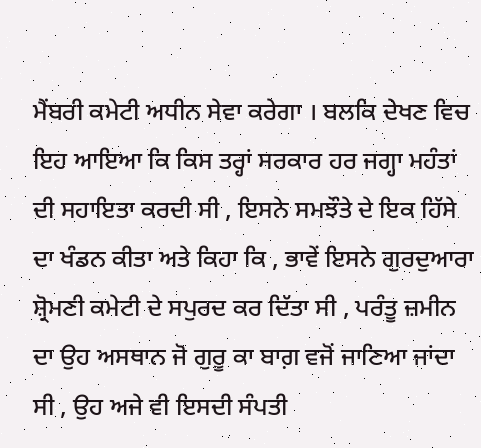ਮੈਂਬਰੀ ਕਮੇਟੀ ਅਧੀਨ ਸੇਵਾ ਕਰੇਗਾ । ਬਲਕਿ ਦੇਖਣ ਵਿਚ ਇਹ ਆਇਆ ਕਿ ਕਿਸ ਤਰ੍ਹਾਂ ਸਰਕਾਰ ਹਰ ਜਗ੍ਹਾ ਮਹੰਤਾਂ ਦੀ ਸਹਾਇਤਾ ਕਰਦੀ ਸੀ , ਇਸਨੇ ਸਮਝੌਤੇ ਦੇ ਇਕ ਹਿੱਸੇ ਦਾ ਖੰਡਨ ਕੀਤਾ ਅਤੇ ਕਿਹਾ ਕਿ , ਭਾਵੇਂ ਇਸਨੇ ਗੁਰਦੁਆਰਾ ਸ਼੍ਰੋਮਣੀ ਕਮੇਟੀ ਦੇ ਸਪੁਰਦ ਕਰ ਦਿੱਤਾ ਸੀ , ਪਰੰਤੂ ਜ਼ਮੀਨ ਦਾ ਉਹ ਅਸਥਾਨ ਜੋ ਗੁਰੂ ਕਾ ਬਾਗ਼ ਵਜੋਂ ਜਾਣਿਆ ਜਾਂਦਾ ਸੀ , ਉਹ ਅਜੇ ਵੀ ਇਸਦੀ ਸੰਪਤੀ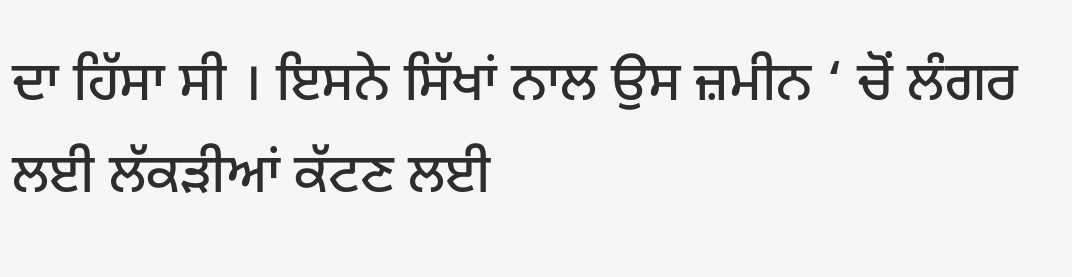ਦਾ ਹਿੱਸਾ ਸੀ । ਇਸਨੇ ਸਿੱਖਾਂ ਨਾਲ ਉਸ ਜ਼ਮੀਨ ‘ ਚੋਂ ਲੰਗਰ ਲਈ ਲੱਕੜੀਆਂ ਕੱਟਣ ਲਈ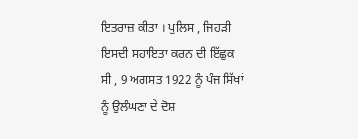ਇਤਰਾਜ਼ ਕੀਤਾ । ਪੁਲਿਸ , ਜਿਹੜੀ ਇਸਦੀ ਸਹਾਇਤਾ ਕਰਨ ਦੀ ਇੱਛੁਕ ਸੀ , 9 ਅਗਸਤ 1922 ਨੂੰ ਪੰਜ ਸਿੱਖਾਂ ਨੂੰ ਉਲੰਘਣਾ ਦੇ ਦੋਸ਼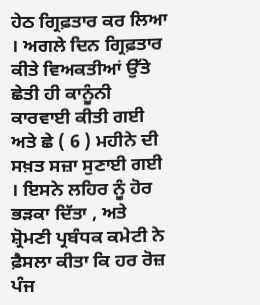ਹੇਠ ਗ੍ਰਿਫ਼ਤਾਰ ਕਰ ਲਿਆ । ਅਗਲੇ ਦਿਨ ਗ੍ਰਿਫ਼ਤਾਰ ਕੀਤੇ ਵਿਅਕਤੀਆਂ ਉੱਤੇ ਛੇਤੀ ਹੀ ਕਾਨੂੰਨੀ ਕਾਰਵਾਈ ਕੀਤੀ ਗਈ ਅਤੇ ਛੇ ( 6 ) ਮਹੀਨੇ ਦੀ ਸਖ਼ਤ ਸਜ਼ਾ ਸੁਣਾਈ ਗਈ । ਇਸਨੇ ਲਹਿਰ ਨੂੰ ਹੋਰ ਭੜਕਾ ਦਿੱਤਾ , ਅਤੇ ਸ਼੍ਰੋਮਣੀ ਪ੍ਰਬੰਧਕ ਕਮੇਟੀ ਨੇ ਫ਼ੈਸਲਾ ਕੀਤਾ ਕਿ ਹਰ ਰੋਜ਼ ਪੰਜ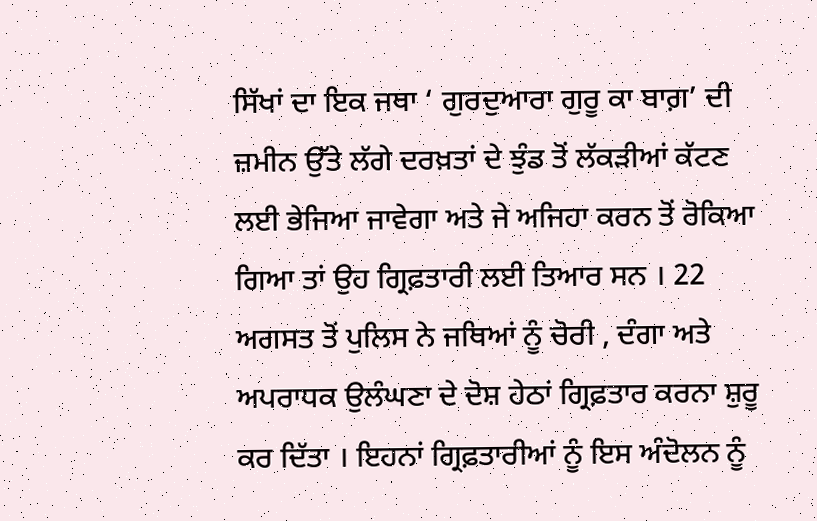ਸਿੱਖਾਂ ਦਾ ਇਕ ਜਥਾ ‘ ਗੁਰਦੁਆਰਾ ਗੁਰੂ ਕਾ ਬਾਗ਼’ ਦੀ ਜ਼ਮੀਨ ਉੱਤੇ ਲੱਗੇ ਦਰਖ਼ਤਾਂ ਦੇ ਝੁੰਡ ਤੋਂ ਲੱਕੜੀਆਂ ਕੱਟਣ ਲਈ ਭੇਜਿਆ ਜਾਵੇਗਾ ਅਤੇ ਜੇ ਅਜਿਹਾ ਕਰਨ ਤੋਂ ਰੋਕਿਆ ਗਿਆ ਤਾਂ ਉਹ ਗ੍ਰਿਫ਼ਤਾਰੀ ਲਈ ਤਿਆਰ ਸਨ । 22 ਅਗਸਤ ਤੋਂ ਪੁਲਿਸ ਨੇ ਜਥਿਆਂ ਨੂੰ ਚੋਰੀ , ਦੰਗਾ ਅਤੇ ਅਪਰਾਧਕ ਉਲੰਘਣਾ ਦੇ ਦੋਸ਼ ਹੇਠਾਂ ਗ੍ਰਿਫ਼ਤਾਰ ਕਰਨਾ ਸ਼ੁਰੂ ਕਰ ਦਿੱਤਾ । ਇਹਨਾਂ ਗ੍ਰਿਫ਼ਤਾਰੀਆਂ ਨੂੰ ਇਸ ਅੰਦੋਲਨ ਨੂੰ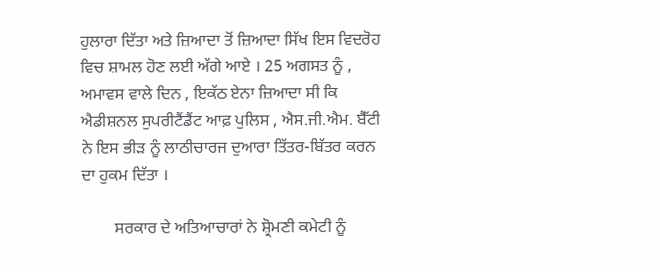ਹੁਲਾਰਾ ਦਿੱਤਾ ਅਤੇ ਜ਼ਿਆਦਾ ਤੋਂ ਜ਼ਿਆਦਾ ਸਿੱਖ ਇਸ ਵਿਦਰੋਹ ਵਿਚ ਸ਼ਾਮਲ ਹੋਣ ਲਈ ਅੱਗੇ ਆਏ । 25 ਅਗਸਤ ਨੂੰ , ਅਮਾਵਸ ਵਾਲੇ ਦਿਨ , ਇਕੱਠ ਏਨਾ ਜ਼ਿਆਦਾ ਸੀ ਕਿ ਐਡੀਸ਼ਨਲ ਸੁਪਰੀਟੈਂਡੈਂਟ ਆਫ਼ ਪੁਲਿਸ , ਐਸ.ਜੀ.ਐਮ. ਬੈੱਟੀ ਨੇ ਇਸ ਭੀੜ ਨੂੰ ਲਾਠੀਚਾਰਜ ਦੁਆਰਾ ਤਿੱਤਰ-ਬਿੱਤਰ ਕਰਨ ਦਾ ਹੁਕਮ ਦਿੱਤਾ ।

        ਸਰਕਾਰ ਦੇ ਅਤਿਆਚਾਰਾਂ ਨੇ ਸ਼੍ਰੋਮਣੀ ਕਮੇਟੀ ਨੂੰ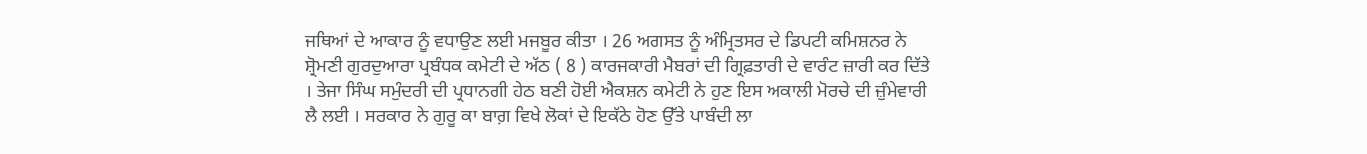ਜਥਿਆਂ ਦੇ ਆਕਾਰ ਨੂੰ ਵਧਾਉਣ ਲਈ ਮਜਬੂਰ ਕੀਤਾ । 26 ਅਗਸਤ ਨੂੰ ਅੰਮ੍ਰਿਤਸਰ ਦੇ ਡਿਪਟੀ ਕਮਿਸ਼ਨਰ ਨੇ ਸ਼੍ਰੋਮਣੀ ਗੁਰਦੁਆਰਾ ਪ੍ਰਬੰਧਕ ਕਮੇਟੀ ਦੇ ਅੱਠ ( 8 ) ਕਾਰਜਕਾਰੀ ਮੈਬਰਾਂ ਦੀ ਗ੍ਰਿਫ਼ਤਾਰੀ ਦੇ ਵਾਰੰਟ ਜ਼ਾਰੀ ਕਰ ਦਿੱਤੇ । ਤੇਜਾ ਸਿੰਘ ਸਮੁੰਦਰੀ ਦੀ ਪ੍ਰਧਾਨਗੀ ਹੇਠ ਬਣੀ ਹੋਈ ਐਕਸ਼ਨ ਕਮੇਟੀ ਨੇ ਹੁਣ ਇਸ ਅਕਾਲੀ ਮੋਰਚੇ ਦੀ ਜ਼ੁੰਮੇਵਾਰੀ ਲੈ ਲਈ । ਸਰਕਾਰ ਨੇ ਗੁਰੂ ਕਾ ਬਾਗ਼ ਵਿਖੇ ਲੋਕਾਂ ਦੇ ਇਕੱਠੇ ਹੋਣ ਉੱਤੇ ਪਾਬੰਦੀ ਲਾ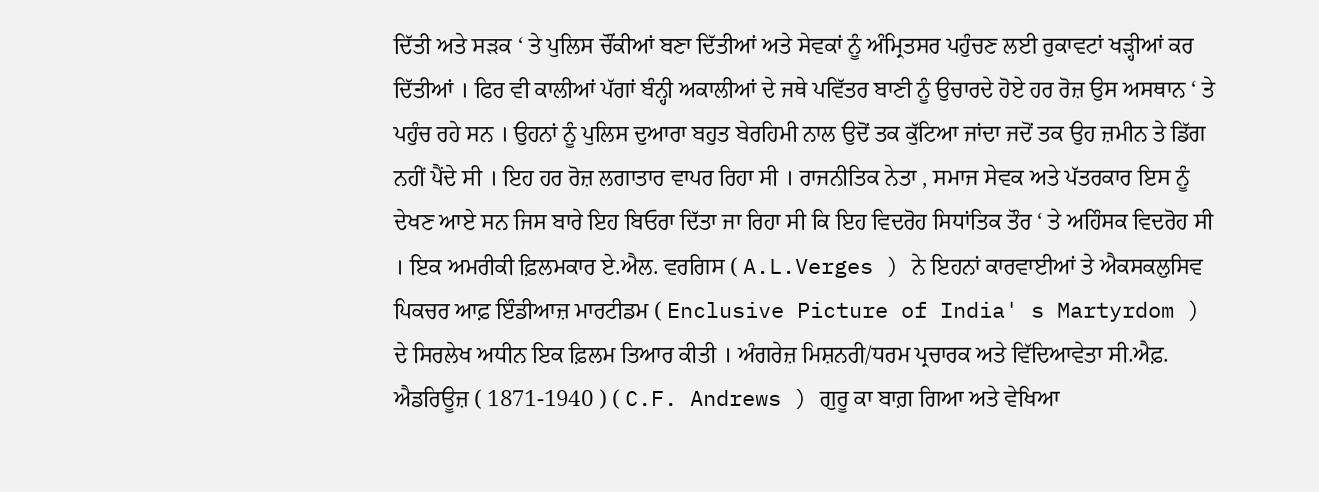ਦਿੱਤੀ ਅਤੇ ਸੜਕ ‘ ਤੇ ਪੁਲਿਸ ਚੌਂਕੀਆਂ ਬਣਾ ਦਿੱਤੀਆਂ ਅਤੇ ਸੇਵਕਾਂ ਨੂੰ ਅੰਮ੍ਰਿਤਸਰ ਪਹੁੰਚਣ ਲਈ ਰੁਕਾਵਟਾਂ ਖੜ੍ਹੀਆਂ ਕਰ ਦਿੱਤੀਆਂ । ਫਿਰ ਵੀ ਕਾਲੀਆਂ ਪੱਗਾਂ ਬੰਨ੍ਹੀ ਅਕਾਲੀਆਂ ਦੇ ਜਥੇ ਪਵਿੱਤਰ ਬਾਣੀ ਨੂੰ ਉਚਾਰਦੇ ਹੋਏ ਹਰ ਰੋਜ਼ ਉਸ ਅਸਥਾਨ ‘ ਤੇ ਪਹੁੰਚ ਰਹੇ ਸਨ । ਉਹਨਾਂ ਨੂੰ ਪੁਲਿਸ ਦੁਆਰਾ ਬਹੁਤ ਬੇਰਹਿਮੀ ਨਾਲ ਉਦੋਂ ਤਕ ਕੁੱਟਿਆ ਜਾਂਦਾ ਜਦੋਂ ਤਕ ਉਹ ਜ਼ਮੀਨ ਤੇ ਡਿੱਗ ਨਹੀਂ ਪੈਂਦੇ ਸੀ । ਇਹ ਹਰ ਰੋਜ਼ ਲਗਾਤਾਰ ਵਾਪਰ ਰਿਹਾ ਸੀ । ਰਾਜਨੀਤਿਕ ਨੇਤਾ , ਸਮਾਜ ਸੇਵਕ ਅਤੇ ਪੱਤਰਕਾਰ ਇਸ ਨੂੰ ਦੇਖਣ ਆਏ ਸਨ ਜਿਸ ਬਾਰੇ ਇਹ ਬਿਓਰਾ ਦਿੱਤਾ ਜਾ ਰਿਹਾ ਸੀ ਕਿ ਇਹ ਵਿਦਰੋਹ ਸਿਧਾਂਤਿਕ ਤੌਰ ‘ ਤੇ ਅਹਿੰਸਕ ਵਿਦਰੋਹ ਸੀ । ਇਕ ਅਮਰੀਕੀ ਫ਼ਿਲਮਕਾਰ ਏ.ਐਲ. ਵਰਗਿਸ ( A.L.Verges ) ਨੇ ਇਹਨਾਂ ਕਾਰਵਾਈਆਂ ਤੇ ਐਕਸਕਲੁਸਿਵ ਪਿਕਚਰ ਆਫ਼ ਇੰਡੀਆਜ਼ ਮਾਰਟੀਡਮ ( Enclusive Picture of India' s Martyrdom ) ਦੇ ਸਿਰਲੇਖ ਅਧੀਨ ਇਕ ਫ਼ਿਲਮ ਤਿਆਰ ਕੀਤੀ । ਅੰਗਰੇਜ਼ ਮਿਸ਼ਨਰੀ/ਧਰਮ ਪ੍ਰਚਾਰਕ ਅਤੇ ਵਿੱਦਿਆਵੇਤਾ ਸੀ.ਐਫ਼. ਐਡਰਿਊਜ਼ ( 1871-1940 ) ( C.F. Andrews ) ਗੁਰੂ ਕਾ ਬਾਗ਼ ਗਿਆ ਅਤੇ ਵੇਖਿਆ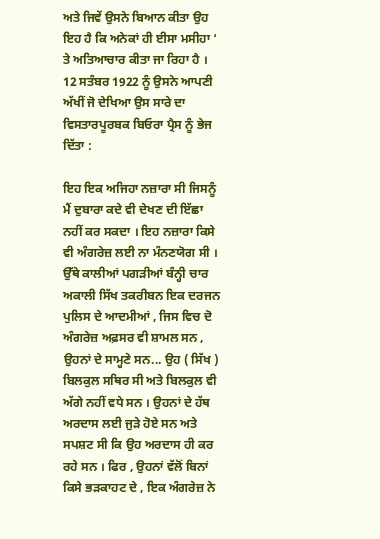ਅਤੇ ਜਿਵੇਂ ਉਸਨੇ ਬਿਆਨ ਕੀਤਾ ਉਹ ਇਹ ਹੈ ਕਿ ਅਨੇਕਾਂ ਹੀ ਈਸਾ ਮਸੀਹਾ ‘ ਤੇ ਅਤਿਆਚਾਰ ਕੀਤਾ ਜਾ ਰਿਹਾ ਹੈ । 12 ਸਤੰਬਰ 1922 ਨੂੰ ਉਸਨੇ ਆਪਣੀ ਅੱਖੀਂ ਜੋ ਦੇਖਿਆ ਉਸ ਸਾਰੇ ਦਾ ਵਿਸਤਾਰਪੂਰਬਕ ਬਿਓਰਾ ਪ੍ਰੈਸ ਨੂੰ ਭੇਜ ਦਿੱਤਾ :

ਇਹ ਇਕ ਅਜਿਹਾ ਨਜ਼ਾਰਾ ਸੀ ਜਿਸਨੂੰ ਮੈਂ ਦੁਬਾਰਾ ਕਦੇ ਵੀ ਦੇਖਣ ਦੀ ਇੱਛਾ ਨਹੀਂ ਕਰ ਸਕਦਾ । ਇਹ ਨਜ਼ਾਰਾ ਕਿਸੇ ਵੀ ਅੰਗਰੇਜ਼ ਲਈ ਨਾ ਮੰਨਣਯੋਗ ਸੀ । ਉੱਥੇ ਕਾਲੀਆਂ ਪਗੜੀਆਂ ਬੰਨ੍ਹੀ ਚਾਰ ਅਕਾਲੀ ਸਿੱਖ ਤਕਰੀਬਨ ਇਕ ਦਰਜਨ ਪੁਲਿਸ ਦੇ ਆਦਮੀਆਂ , ਜਿਸ ਵਿਚ ਦੋ ਅੰਗਰੇਜ਼ ਅਫ਼ਸਰ ਵੀ ਸ਼ਾਮਲ ਸਨ , ਉਹਨਾਂ ਦੇ ਸਾਮ੍ਹਣੇ ਸਨ... ਉਹ ( ਸਿੱਖ ) ਬਿਲਕੁਲ ਸਥਿਰ ਸੀ ਅਤੇ ਬਿਲਕੁਲ ਵੀ ਅੱਗੇ ਨਹੀਂ ਵਧੇ ਸਨ । ਉਹਨਾਂ ਦੇ ਹੱਥ ਅਰਦਾਸ ਲਈ ਜੁੜੇ ਹੋਏ ਸਨ ਅਤੇ ਸਪਸ਼ਟ ਸੀ ਕਿ ਉਹ ਅਰਦਾਸ ਹੀ ਕਰ ਰਹੇ ਸਨ । ਫਿਰ , ਉਹਨਾਂ ਵੱਲੋਂ ਬਿਨਾਂ ਕਿਸੇ ਭੜਕਾਹਟ ਦੇ , ਇਕ ਅੰਗਰੇਜ਼ ਨੇ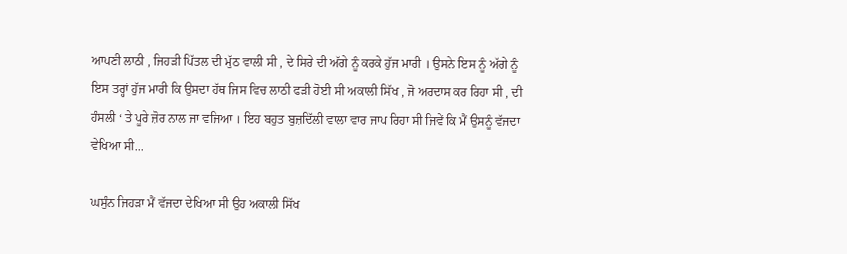ਆਪਣੀ ਲਾਠੀ , ਜਿਹੜੀ ਪਿੱਤਲ ਦੀ ਮੁੱਠ ਵਾਲੀ ਸੀ , ਦੇ ਸਿਰੇ ਦੀ ਅੱਗੇ ਨੂੰ ਕਰਕੇ ਹੁੱਜ ਮਾਰੀ । ਉਸਨੇ ਇਸ ਨੂੰ ਅੱਗੇ ਨੂੰ ਇਸ ਤਰ੍ਹਾਂ ਹੁੱਜ ਮਾਰੀ ਕਿ ਉਸਦਾ ਹੱਥ ਜਿਸ ਵਿਚ ਲਾਠੀ ਫੜੀ ਹੋਈ ਸੀ ਅਕਾਲੀ ਸਿੱਖ , ਜੋ ਅਰਦਾਸ ਕਰ ਰਿਹਾ ਸੀ , ਦੀ ਹੰਸਲੀ ‘ ਤੇ ਪੂਰੇ ਜ਼ੋਰ ਨਾਲ ਜਾ ਵਜਿਆ । ਇਹ ਬਹੁਤ ਬੁਜ਼ਦਿੱਲੀ ਵਾਲਾ ਵਾਰ ਜਾਪ ਰਿਹਾ ਸੀ ਜਿਵੇਂ ਕਿ ਮੈਂ ਉਸਨੂੰ ਵੱਜਦਾ ਵੇਖਿਆ ਸੀ...

ਘਸੁੰਨ ਜਿਹੜਾ ਮੈਂ ਵੱਜਦਾ ਦੇਖਿਆ ਸੀ ਉਹ ਅਕਾਲੀ ਸਿੱਖ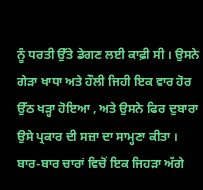ਨੂੰ ਧਰਤੀ ਉੱਤੇ ਡੇਗਣ ਲਈ ਕਾਫ਼ੀ ਸੀ । ਉਸਨੇ ਗੇੜਾ ਖਾਧਾ ਅਤੇ ਹੌਲੀ ਜਿਹੀ ਇਕ ਵਾਰ ਹੋਰ ਉੱਠ ਖੜ੍ਹਾ ਹੋਇਆ , ਅਤੇ ਉਸਨੇ ਫਿਰ ਦੁਬਾਰਾ ਉਸੇ ਪ੍ਰਕਾਰ ਦੀ ਸਜ਼ਾ ਦਾ ਸਾਮ੍ਹਣਾ ਕੀਤਾ । ਬਾਰ-ਬਾਰ ਚਾਰਾਂ ਵਿਚੋਂ ਇਕ ਜਿਹੜਾ ਅੱਗੇ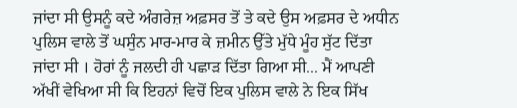ਜਾਂਦਾ ਸੀ ਉਸਨੂੰ ਕਦੇ ਅੰਗਰੇਜ਼ ਅਫ਼ਸਰ ਤੋਂ ਤੇ ਕਦੇ ਉਸ ਅਫ਼ਸਰ ਦੇ ਅਧੀਨ ਪੁਲਿਸ ਵਾਲੇ ਤੋਂ ਘਸੁੰਨ ਮਾਰ-ਮਾਰ ਕੇ ਜ਼ਮੀਨ ਉੱਤੇ ਮੁੱਧੇ ਮੂੰਹ ਸੁੱਟ ਦਿੱਤਾ ਜਾਂਦਾ ਸੀ । ਹੋਰਾਂ ਨੂੰ ਜਲਦੀ ਹੀ ਪਛਾੜ ਦਿੱਤਾ ਗਿਆ ਸੀ... ਮੈਂ ਆਪਣੀ ਅੱਖੀਂ ਵੇਖਿਆ ਸੀ ਕਿ ਇਹਨਾਂ ਵਿਚੋਂ ਇਕ ਪੁਲਿਸ ਵਾਲੇ ਨੇ ਇਕ ਸਿੱਖ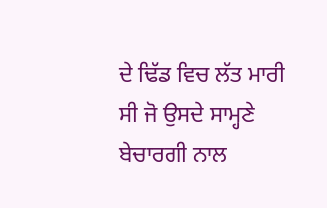ਦੇ ਢਿੱਡ ਵਿਚ ਲੱਤ ਮਾਰੀ ਸੀ ਜੋ ਉਸਦੇ ਸਾਮ੍ਹਣੇ ਬੇਚਾਰਗੀ ਨਾਲ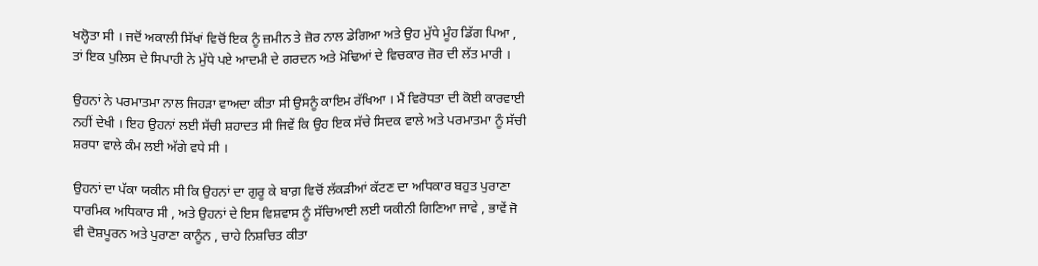ਖਲ੍ਹੋਤਾ ਸੀ । ਜਦੋਂ ਅਕਾਲੀ ਸਿੱਖਾਂ ਵਿਚੋਂ ਇਕ ਨੂੰ ਜ਼ਮੀਨ ਤੇ ਜ਼ੋਰ ਨਾਲ ਡੇਗਿਆ ਅਤੇ ਉਹ ਮੁੱਧੇ ਮੂੰਹ ਡਿੱਗ ਪਿਆ , ਤਾਂ ਇਕ ਪੁਲਿਸ ਦੇ ਸਿਪਾਹੀ ਨੇ ਮੁੱਧੇ ਪਏ ਆਦਮੀ ਦੇ ਗਰਦਨ ਅਤੇ ਮੋਢਿਆਂ ਦੇ ਵਿਚਕਾਰ ਜ਼ੋਰ ਦੀ ਲੱਤ ਮਾਰੀ ।

ਉਹਨਾਂ ਨੇ ਪਰਮਾਤਮਾ ਨਾਲ ਜਿਹੜਾ ਵਾਅਦਾ ਕੀਤਾ ਸੀ ਉਸਨੂੰ ਕਾਇਮ ਰੱਖਿਆ । ਮੈਂ ਵਿਰੋਧਤਾ ਦੀ ਕੋਈ ਕਾਰਵਾਈ ਨਹੀਂ ਦੇਖੀ । ਇਹ ਉਹਨਾਂ ਲਈ ਸੱਚੀ ਸ਼ਹਾਦਤ ਸੀ ਜਿਵੇਂ ਕਿ ਉਹ ਇਕ ਸੱਚੇ ਸਿਦਕ ਵਾਲੇ ਅਤੇ ਪਰਮਾਤਮਾ ਨੂੰ ਸੱਚੀ ਸ਼ਰਧਾ ਵਾਲੇ ਕੰਮ ਲਈ ਅੱਗੇ ਵਧੇ ਸੀ ।

ਉਹਨਾਂ ਦਾ ਪੱਕਾ ਯਕੀਨ ਸੀ ਕਿ ਉਹਨਾਂ ਦਾ ਗੁਰੂ ਕੇ ਬਾਗ਼ ਵਿਚੋਂ ਲੱਕੜੀਆਂ ਕੱਟਣ ਦਾ ਅਧਿਕਾਰ ਬਹੁਤ ਪੁਰਾਣਾ ਧਾਰਮਿਕ ਅਧਿਕਾਰ ਸੀ , ਅਤੇ ਉਹਨਾਂ ਦੇ ਇਸ ਵਿਸ਼ਵਾਸ ਨੂੰ ਸੱਚਿਆਈ ਲਈ ਯਕੀਨੀ ਗਿਣਿਆ ਜਾਵੇ , ਭਾਵੇਂ ਜੋ ਵੀ ਦੋਸ਼ਪੂਰਨ ਅਤੇ ਪੁਰਾਣਾ ਕਾਨੂੰਨ , ਚਾਹੇ ਨਿਸ਼ਚਿਤ ਕੀਤਾ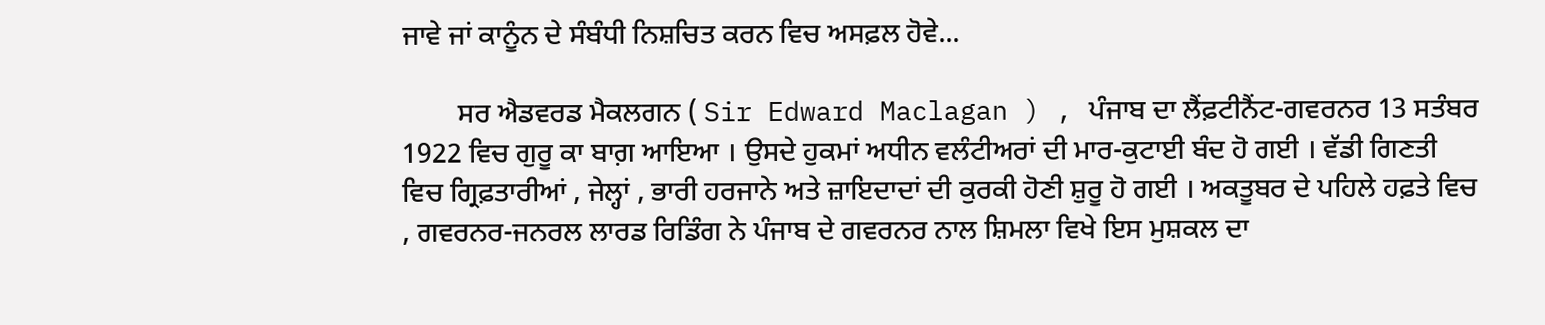ਜਾਵੇ ਜਾਂ ਕਾਨੂੰਨ ਦੇ ਸੰਬੰਧੀ ਨਿਸ਼ਚਿਤ ਕਰਨ ਵਿਚ ਅਸਫ਼ਲ ਹੋਵੇ...

        ਸਰ ਐਡਵਰਡ ਮੈਕਲਗਨ ( Sir Edward Maclagan ) , ਪੰਜਾਬ ਦਾ ਲੈਂਫ਼ਟੀਨੈਂਟ-ਗਵਰਨਰ 13 ਸਤੰਬਰ 1922 ਵਿਚ ਗੁਰੂ ਕਾ ਬਾਗ਼ ਆਇਆ । ਉਸਦੇ ਹੁਕਮਾਂ ਅਧੀਨ ਵਲੰਟੀਅਰਾਂ ਦੀ ਮਾਰ-ਕੁਟਾਈ ਬੰਦ ਹੋ ਗਈ । ਵੱਡੀ ਗਿਣਤੀ ਵਿਚ ਗ੍ਰਿਫ਼ਤਾਰੀਆਂ , ਜੇਲ੍ਹਾਂ , ਭਾਰੀ ਹਰਜਾਨੇ ਅਤੇ ਜ਼ਾਇਦਾਦਾਂ ਦੀ ਕੁਰਕੀ ਹੋਣੀ ਸ਼ੁਰੂ ਹੋ ਗਈ । ਅਕਤੂਬਰ ਦੇ ਪਹਿਲੇ ਹਫ਼ਤੇ ਵਿਚ , ਗਵਰਨਰ-ਜਨਰਲ ਲਾਰਡ ਰਿਡਿੰਗ ਨੇ ਪੰਜਾਬ ਦੇ ਗਵਰਨਰ ਨਾਲ ਸ਼ਿਮਲਾ ਵਿਖੇ ਇਸ ਮੁਸ਼ਕਲ ਦਾ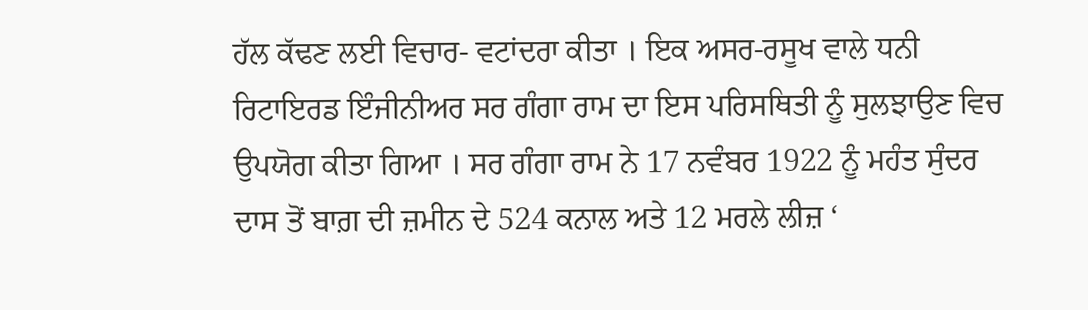ਹੱਲ ਕੱਢਣ ਲਈ ਵਿਚਾਰ- ਵਟਾਂਦਰਾ ਕੀਤਾ । ਇਕ ਅਸਰ-ਰਸੂਖ ਵਾਲੇ ਧਨੀ ਰਿਟਾਇਰਡ ਇੰਜੀਨੀਅਰ ਸਰ ਗੰਗਾ ਰਾਮ ਦਾ ਇਸ ਪਰਿਸਥਿਤੀ ਨੂੰ ਸੁਲਝਾਉਣ ਵਿਚ ਉਪਯੋਗ ਕੀਤਾ ਗਿਆ । ਸਰ ਗੰਗਾ ਰਾਮ ਨੇ 17 ਨਵੰਬਰ 1922 ਨੂੰ ਮਹੰਤ ਸੁੰਦਰ ਦਾਸ ਤੋਂ ਬਾਗ਼ ਦੀ ਜ਼ਮੀਨ ਦੇ 524 ਕਨਾਲ ਅਤੇ 12 ਮਰਲੇ ਲੀਜ਼ ‘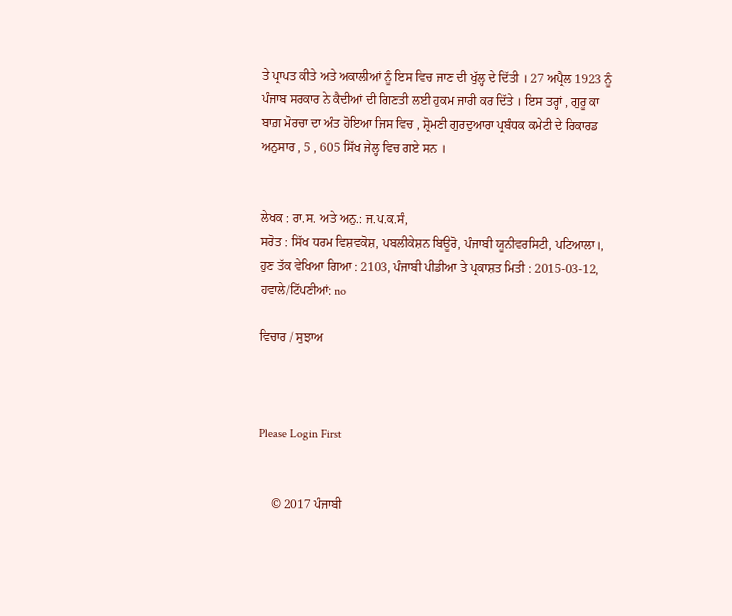ਤੇ ਪ੍ਰਾਪਤ ਕੀਤੇ ਅਤੇ ਅਕਾਲੀਆਂ ਨੂੰ ਇਸ ਵਿਚ ਜਾਣ ਦੀ ਖੁੱਲ੍ਹ ਦੇ ਦਿੱਤੀ । 27 ਅਪ੍ਰੈਲ 1923 ਨੂੰ ਪੰਜਾਬ ਸਰਕਾਰ ਨੇ ਕੈਦੀਆਂ ਦੀ ਗਿਣਤੀ ਲਈ ਹੁਕਮ ਜਾਰੀ ਕਰ ਦਿੱਤੇ । ਇਸ ਤਰ੍ਹਾਂ , ਗੁਰੂ ਕਾ ਬਾਗ਼ ਮੋਰਚਾ ਦਾ ਅੰਤ ਹੋਇਆ ਜਿਸ ਵਿਚ , ਸ਼੍ਰੋਮਣੀ ਗੁਰਦੁਆਰਾ ਪ੍ਰਬੰਧਕ ਕਮੇਟੀ ਦੇ ਰਿਕਾਰਡ ਅਨੁਸਾਰ , 5 , 605 ਸਿੱਖ ਜੇਲ੍ਹ ਵਿਚ ਗਏ ਸਨ ।


ਲੇਖਕ : ਰਾ.ਸ. ਅਤੇ ਅਨੁ.: ਜ.ਪ.ਕ.ਸੰ,
ਸਰੋਤ : ਸਿੱਖ ਧਰਮ ਵਿਸ਼ਵਕੋਸ਼, ਪਬਲੀਕੇਸ਼ਨ ਬਿਊਰੋ, ਪੰਜਾਬੀ ਯੂਨੀਵਰਸਿਟੀ, ਪਟਿਆਲਾ।, ਹੁਣ ਤੱਕ ਵੇਖਿਆ ਗਿਆ : 2103, ਪੰਜਾਬੀ ਪੀਡੀਆ ਤੇ ਪ੍ਰਕਾਸ਼ਤ ਮਿਤੀ : 2015-03-12, ਹਵਾਲੇ/ਟਿੱਪਣੀਆਂ: no

ਵਿਚਾਰ / ਸੁਝਾਅ



Please Login First


    © 2017 ਪੰਜਾਬੀ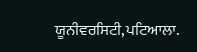ਯੂਨੀਵਰਸਿਟੀ,ਪਟਿਆਲਾ.